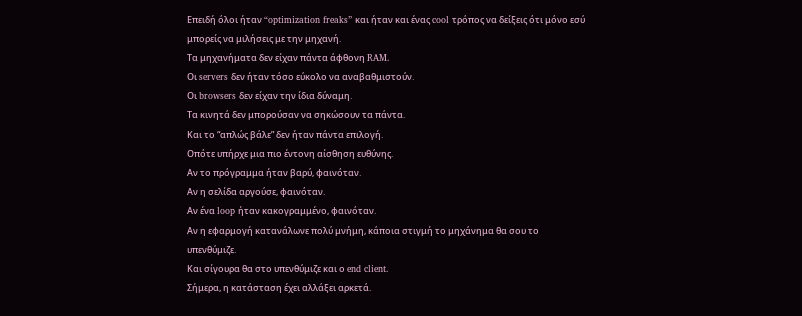Επειδή όλοι ήταν “optimization freaks” και ήταν και ένας cool τρόπος να δείξεις ότι μόνο εσύ μπορείς να μιλήσεις με την μηχανή.
Τα μηχανήματα δεν είχαν πάντα άφθονη RAM.
Οι servers δεν ήταν τόσο εύκολο να αναβαθμιστούν.
Οι browsers δεν είχαν την ίδια δύναμη.
Τα κινητά δεν μπορούσαν να σηκώσουν τα πάντα.
Και το “απλώς βάλε” δεν ήταν πάντα επιλογή.
Οπότε υπήρχε μια πιο έντονη αίσθηση ευθύνης.
Αν το πρόγραμμα ήταν βαρύ, φαινόταν.
Αν η σελίδα αργούσε, φαινόταν.
Αν ένα loop ήταν κακογραμμένο, φαινόταν.
Αν η εφαρμογή κατανάλωνε πολύ μνήμη, κάποια στιγμή το μηχάνημα θα σου το υπενθύμιζε.
Και σίγουρα θα στο υπενθύμιζε και ο end client.
Σήμερα, η κατάσταση έχει αλλάξει αρκετά.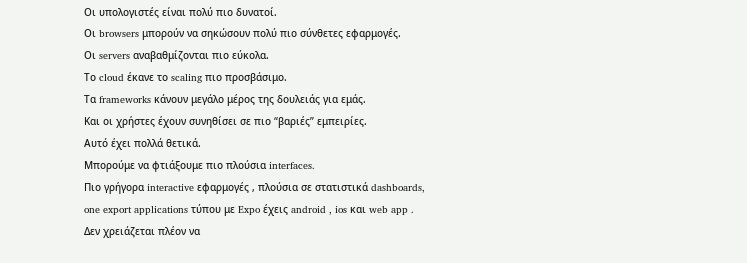Οι υπολογιστές είναι πολύ πιο δυνατοί.
Οι browsers μπορούν να σηκώσουν πολύ πιο σύνθετες εφαρμογές.
Οι servers αναβαθμίζονται πιο εύκολα.
Το cloud έκανε το scaling πιο προσβάσιμο.
Τα frameworks κάνουν μεγάλο μέρος της δουλειάς για εμάς.
Και οι χρήστες έχουν συνηθίσει σε πιο “βαριές” εμπειρίες.
Αυτό έχει πολλά θετικά.
Μπορούμε να φτιάξουμε πιο πλούσια interfaces.
Πιο γρήγορα interactive εφαρμογές , πλούσια σε στατιστικά dashboards, one export applications τύπου με Expo έχεις android , ios και web app .
Δεν χρειάζεται πλέον να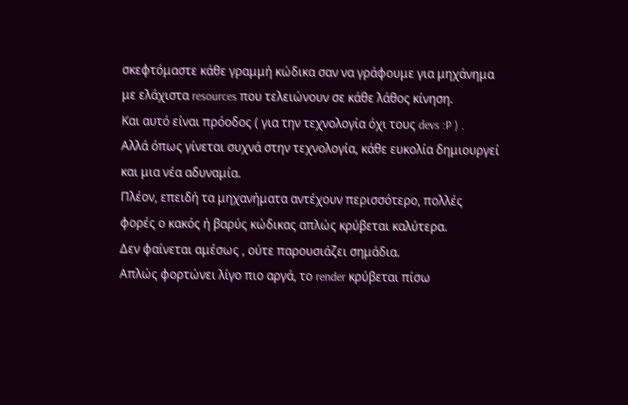σκεφτόμαστε κάθε γραμμή κώδικα σαν να γράφουμε για μηχάνημα με ελάχιστα resources που τελειώνουν σε κάθε λάθος κίνηση.
Και αυτό είναι πρόοδος ( για την τεχνολογία όχι τους devs :P ) .
Αλλά όπως γίνεται συχνά στην τεχνολογία, κάθε ευκολία δημιουργεί και μια νέα αδυναμία.
Πλέον, επειδή τα μηχανήματα αντέχουν περισσότερο, πολλές φορές ο κακός ή βαρύς κώδικας απλώς κρύβεται καλύτερα.
Δεν φαίνεται αμέσως , ούτε παρουσιάζει σημάδια.
Απλώς φορτώνει λίγο πιο αργά, το render κρύβεται πίσω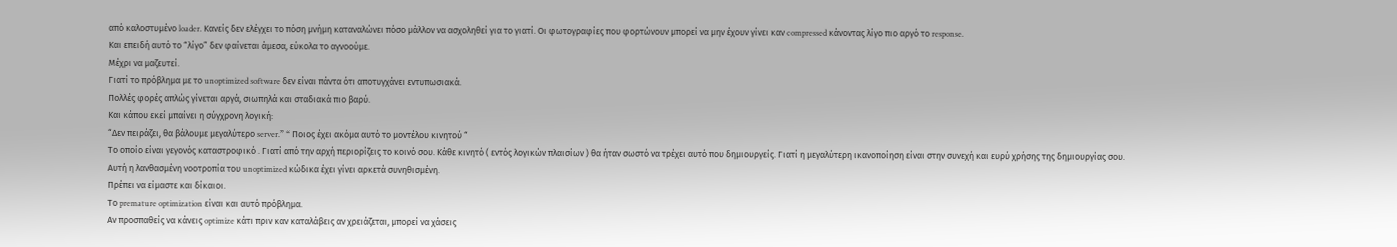από καλοστυμένο loader. Κανείς δεν ελέγχει το πόση μνήμη καταναλώνει πόσο μάλλον να ασχοληθεί για το γιατί. Οι φωτογραφίες που φορτώνουν μπορεί να μην έχουν γίνει καν compressed κάνοντας λίγο πιο αργό το response.
Και επειδή αυτό το “λίγο” δεν φαίνεται άμεσα, εύκολα το αγνοούμε.
Μέχρι να μαζευτεί.
Γιατί το πρόβλημα με το unoptimized software δεν είναι πάντα ότι αποτυγχάνει εντυπωσιακά.
Πολλές φορές απλώς γίνεται αργά, σιωπηλά και σταδιακά πιο βαρύ.
Και κάπου εκεί μπαίνει η σύγχρονη λογική:
“Δεν πειράζει, θα βάλουμε μεγαλύτερο server.” “ Ποιος έχει ακόμα αυτό το μοντέλου κινητού “
Το οποίο είναι γεγονός καταστροφικό . Γιατί από την αρχή περιορίζεις το κοινό σου. Κάθε κινητό ( εντός λογικών πλαισίων ) θα ήταν σωστό να τρέχει αυτό που δημιουργείς. Γιατί η μεγαλύτερη ικανοποίηση είναι στην συνεχή και ευρύ χρήσης της δημιουργίας σου.
Αυτή η λανθασμένη νοοτροπία του unoptimized κώδικα έχει γίνει αρκετά συνηθισμένη.
Πρέπει να είμαστε και δίκαιοι.
Το premature optimization είναι και αυτό πρόβλημα.
Αν προσπαθείς να κάνεις optimize κάτι πριν καν καταλάβεις αν χρειάζεται, μπορεί να χάσεις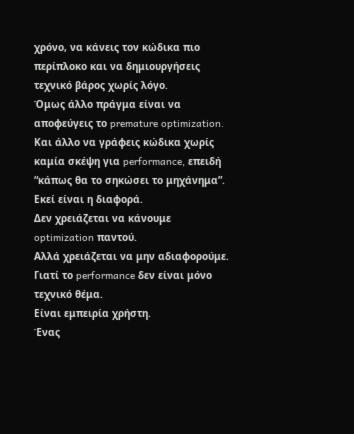χρόνο, να κάνεις τον κώδικα πιο περίπλοκο και να δημιουργήσεις τεχνικό βάρος χωρίς λόγο.
Όμως άλλο πράγμα είναι να αποφεύγεις το premature optimization.
Και άλλο να γράφεις κώδικα χωρίς καμία σκέψη για performance, επειδή “κάπως θα το σηκώσει το μηχάνημα”.
Εκεί είναι η διαφορά.
Δεν χρειάζεται να κάνουμε optimization παντού.
Αλλά χρειάζεται να μην αδιαφορούμε.
Γιατί το performance δεν είναι μόνο τεχνικό θέμα.
Είναι εμπειρία χρήστη.
Ένας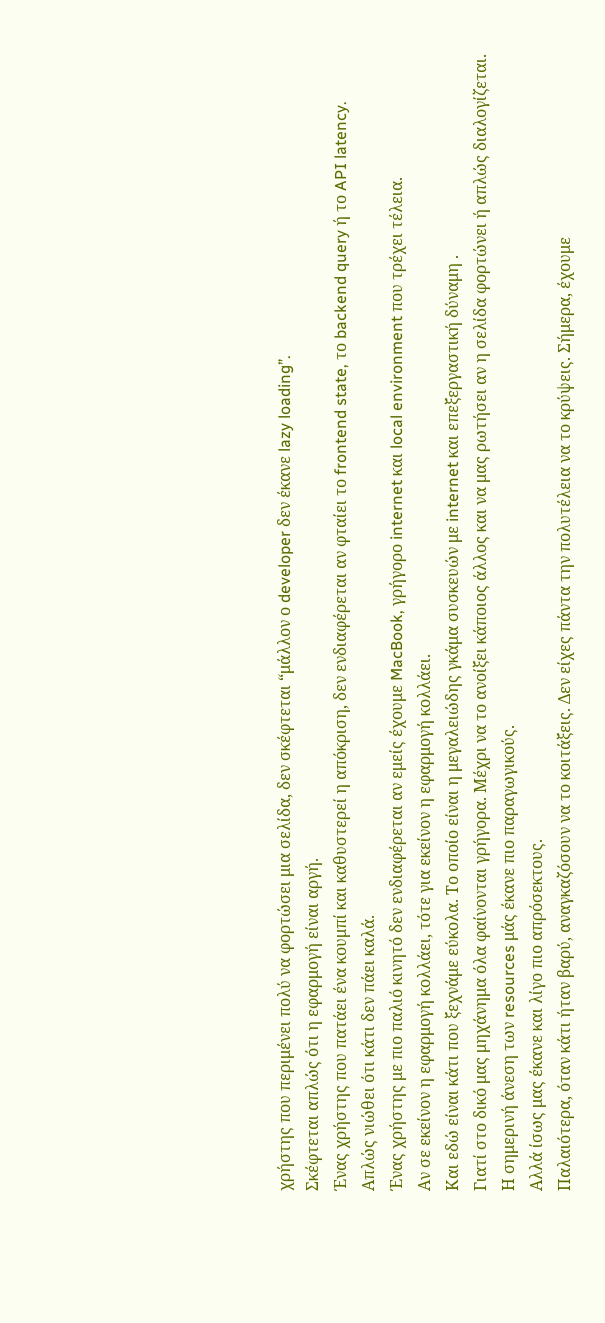χρήστης που περιμένει πολύ να φορτώσει μια σελίδα, δεν σκέφτεται “μάλλον ο developer δεν έκανε lazy loading”.
Σκέφτεται απλώς ότι η εφαρμογή είναι αργή.
Ένας χρήστης που πατάει ένα κουμπί και καθυστερεί η απόκριση, δεν ενδιαφέρεται αν φταίει το frontend state, το backend query ή το API latency.
Απλώς νιώθει ότι κάτι δεν πάει καλά.
Ένας χρήστης με πιο παλιό κινητό δεν ενδιαφέρεται αν εμείς έχουμε MacBook, γρήγορο internet και local environment που τρέχει τέλεια.
Αν σε εκείνον η εφαρμογή κολλάει, τότε για εκείνον η εφαρμογή κολλάει.
Και εδώ είναι κάτι που ξεχνάμε εύκολα. Το οποίο είναι η μεγαλειώδης γκάμα συσκευών με internet και επεξεργαστική δύναμη .
Γιατί στο δικό μας μηχάνημα όλα φαίνονται γρήγορα. Μέχρι να το ανοίξει κάποιος άλλος και να μας ρωτήσει αν η σελίδα φορτώνει ή απλώς διαλογίζεται.
Η σημερινή άνεση των resources μάς έκανε πιο παραγωγικούς.
Αλλά ίσως μας έκανε και λίγο πιο απρόσεκτους.
Παλαιότερα, όταν κάτι ήταν βαρύ, αναγκαζόσουν να το κοιτάξεις. Δεν είχες πάντα την πολυτέλεια να το κρύψεις. Σήμερα, έχουμε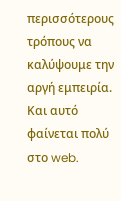περισσότερους τρόπους να καλύψουμε την αργή εμπειρία.
Και αυτό φαίνεται πολύ στο web.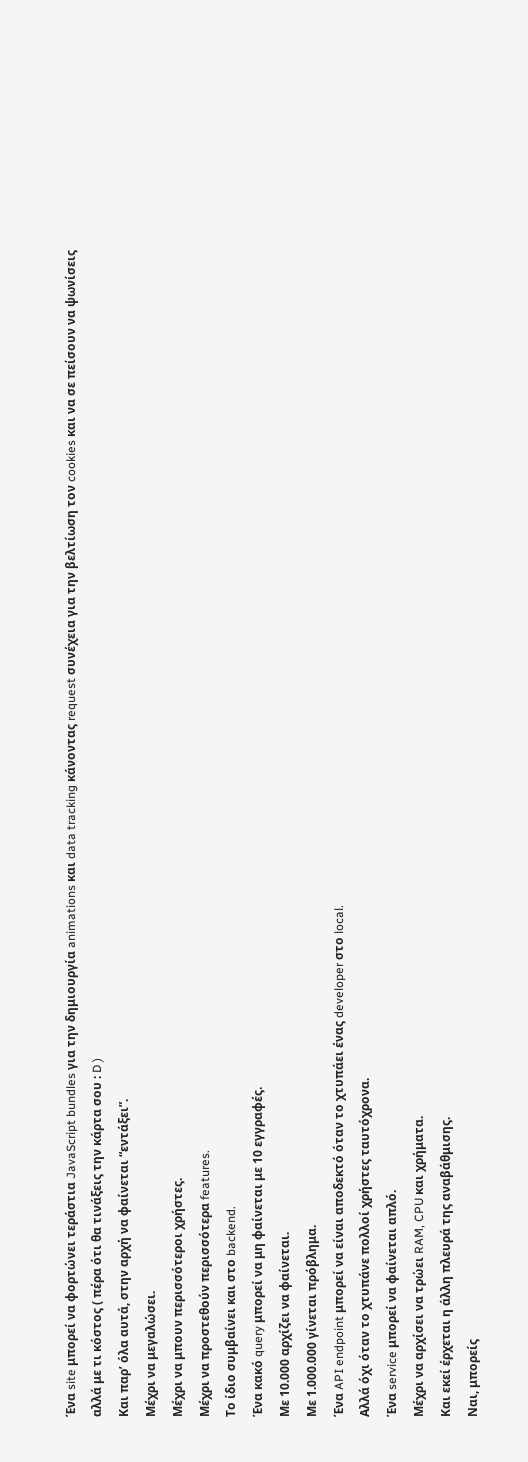Ένα site μπορεί να φορτώνει τεράστια JavaScript bundles για την δημιουργία animations και data tracking κάνοντας request συνέχεια για την βελτίωση τον cookies και να σε πείσουν να ψωνίσεις αλλά με τι κόστος ( πέρα ότι θα τινάξεις την κάρτα σου : D )
Και παρ’ όλα αυτά, στην αρχή να φαίνεται “εντάξει”.
Μέχρι να μεγαλώσει.
Μέχρι να μπουν περισσότεροι χρήστες.
Μέχρι να προστεθούν περισσότερα features.
Το ίδιο συμβαίνει και στο backend.
Ένα κακό query μπορεί να μη φαίνεται με 10 εγγραφές.
Με 10.000 αρχίζει να φαίνεται.
Με 1.000.000 γίνεται πρόβλημα.
Ένα API endpoint μπορεί να είναι αποδεκτό όταν το χτυπάει ένας developer στο local.
Αλλά όχι όταν το χτυπάνε πολλοί χρήστες ταυτόχρονα.
Ένα service μπορεί να φαίνεται απλό.
Μέχρι να αρχίσει να τρώει RAM, CPU και χρήματα.
Και εκεί έρχεται η άλλη πλευρά της αναβάθμισης.
Ναι, μπορείς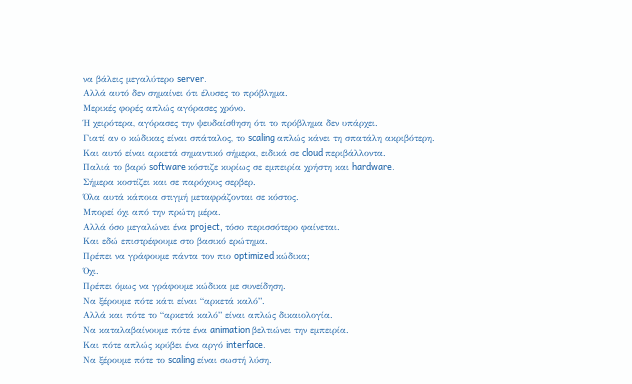να βάλεις μεγαλύτερο server.
Αλλά αυτό δεν σημαίνει ότι έλυσες το πρόβλημα.
Μερικές φορές απλώς αγόρασες χρόνο.
Ή χειρότερα, αγόρασες την ψευδαίσθηση ότι το πρόβλημα δεν υπάρχει.
Γιατί αν ο κώδικας είναι σπάταλος, το scaling απλώς κάνει τη σπατάλη ακριβότερη.
Και αυτό είναι αρκετά σημαντικό σήμερα, ειδικά σε cloud περιβάλλοντα.
Παλιά το βαρύ software κόστιζε κυρίως σε εμπειρία χρήστη και hardware.
Σήμερα κοστίζει και σε παρόχους σερβερ.
Όλα αυτά κάποια στιγμή μεταφράζονται σε κόστος.
Μπορεί όχι από την πρώτη μέρα.
Αλλά όσο μεγαλώνει ένα project, τόσο περισσότερο φαίνεται.
Και εδώ επιστρέφουμε στο βασικό ερώτημα.
Πρέπει να γράφουμε πάντα τον πιο optimized κώδικα;
Όχι.
Πρέπει όμως να γράφουμε κώδικα με συνείδηση.
Να ξέρουμε πότε κάτι είναι “αρκετά καλό”.
Αλλά και πότε το “αρκετά καλό” είναι απλώς δικαιολογία.
Να καταλαβαίνουμε πότε ένα animation βελτιώνει την εμπειρία.
Και πότε απλώς κρύβει ένα αργό interface.
Να ξέρουμε πότε το scaling είναι σωστή λύση.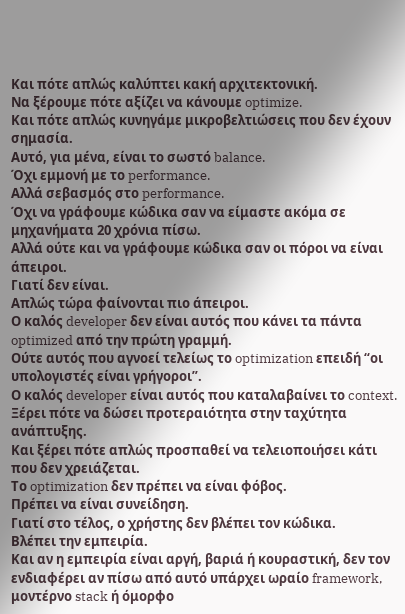Και πότε απλώς καλύπτει κακή αρχιτεκτονική.
Να ξέρουμε πότε αξίζει να κάνουμε optimize.
Και πότε απλώς κυνηγάμε μικροβελτιώσεις που δεν έχουν σημασία.
Αυτό, για μένα, είναι το σωστό balance.
Όχι εμμονή με το performance.
Αλλά σεβασμός στο performance.
Όχι να γράφουμε κώδικα σαν να είμαστε ακόμα σε μηχανήματα 20 χρόνια πίσω.
Αλλά ούτε και να γράφουμε κώδικα σαν οι πόροι να είναι άπειροι.
Γιατί δεν είναι.
Απλώς τώρα φαίνονται πιο άπειροι.
Ο καλός developer δεν είναι αυτός που κάνει τα πάντα optimized από την πρώτη γραμμή.
Ούτε αυτός που αγνοεί τελείως το optimization επειδή “οι υπολογιστές είναι γρήγοροι”.
Ο καλός developer είναι αυτός που καταλαβαίνει το context.
Ξέρει πότε να δώσει προτεραιότητα στην ταχύτητα ανάπτυξης.
Και ξέρει πότε απλώς προσπαθεί να τελειοποιήσει κάτι που δεν χρειάζεται.
Το optimization δεν πρέπει να είναι φόβος.
Πρέπει να είναι συνείδηση.
Γιατί στο τέλος, ο χρήστης δεν βλέπει τον κώδικα.
Βλέπει την εμπειρία.
Και αν η εμπειρία είναι αργή, βαριά ή κουραστική, δεν τον ενδιαφέρει αν πίσω από αυτό υπάρχει ωραίο framework, μοντέρνο stack ή όμορφο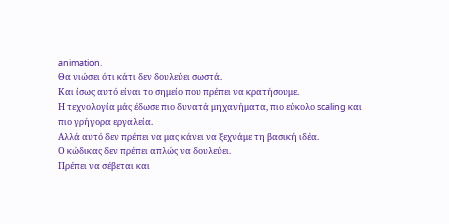animation.
Θα νιώσει ότι κάτι δεν δουλεύει σωστά.
Και ίσως αυτό είναι το σημείο που πρέπει να κρατήσουμε.
Η τεχνολογία μάς έδωσε πιο δυνατά μηχανήματα, πιο εύκολο scaling και πιο γρήγορα εργαλεία.
Αλλά αυτό δεν πρέπει να μας κάνει να ξεχνάμε τη βασική ιδέα.
Ο κώδικας δεν πρέπει απλώς να δουλεύει.
Πρέπει να σέβεται και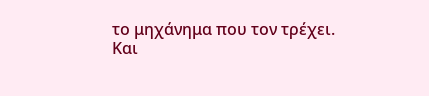το μηχάνημα που τον τρέχει.
Και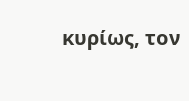κυρίως, τον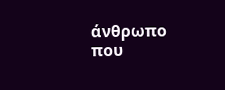άνθρωπο που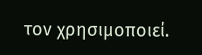τον χρησιμοποιεί.